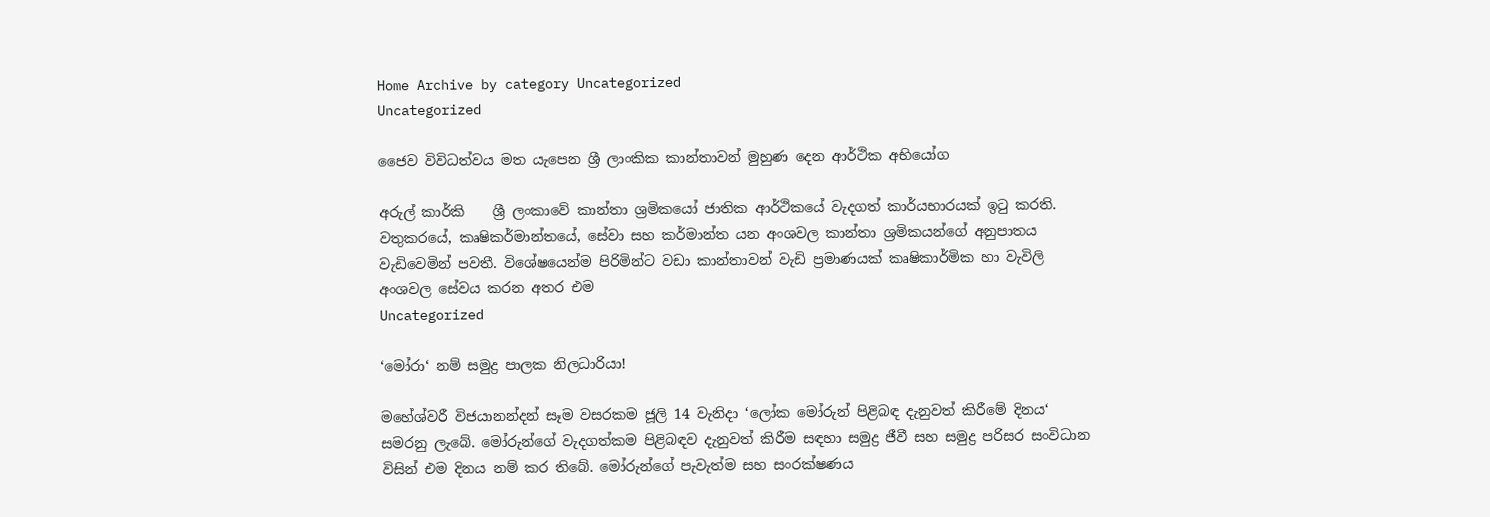Home Archive by category Uncategorized
Uncategorized

ජෛව විවිධත්වය මත යැපෙන ශ්‍රී ලාංකික කාන්තාවන් මුහුණ දෙන ආර්ථික අභියෝග

අරුල් කාර්කි    ශ්‍රී ලංකාවේ කාන්තා ශ්‍රමිකයෝ ජාතික ආර්ථිකයේ වැදගත් කාර්යභාරයක් ඉටු කරති. වතුකරයේ, කෘෂිකර්මාන්තයේ, සේවා සහ කර්මාන්ත යන අංශවල කාන්තා ශ්‍රමිකයන්ගේ අනුපාතය වැඩිවෙමින් පවතී. විශේෂයෙන්ම පිරිමින්ට වඩා කාන්තාවන් වැඩි ප්‍රමාණයක් කෘෂිකාර්මික හා වැවිලි අංශවල සේවය කරන අතර එම
Uncategorized

‘මෝරා‘ නම් සමුද්‍ර පාලක නිලධාරියා!

මහේශ්වරී විජයානන්දන් සෑම වසරකම ජූලි 14 වැනිදා ‘ලෝක මෝරුන් පිළිබඳ දැනුවත් කිරීමේ දිනය‘ සමරනු ලැබේ. මෝරුන්ගේ වැදගත්කම පිළිබඳව දැනුවත් කිරීම සඳහා සමුද්‍ර ජීවී සහ සමුද්‍ර පරිසර සංවිධාන විසින් එම දිනය නම් කර තිබේ. මෝරුන්ගේ පැවැත්ම සහ සංරක්ෂණය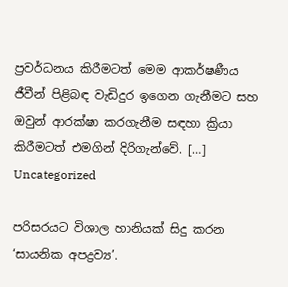ප්‍රවර්ධනය කිරීමටත් මෙම ආකර්ෂණීය ජීවීන් පිළිබඳ වැඩිදුර ඉගෙන ගැනීමට සහ ඔවුන් ආරක්ෂා කරගැනීම සඳහා ක්‍රියා කිරීමටත් එමගින් දිරිගැන්වේ. […]
Uncategorized

පරිසරයට විශාල හානියක් සිදු කරන ‘සායනික අපද්‍රව්‍ය’.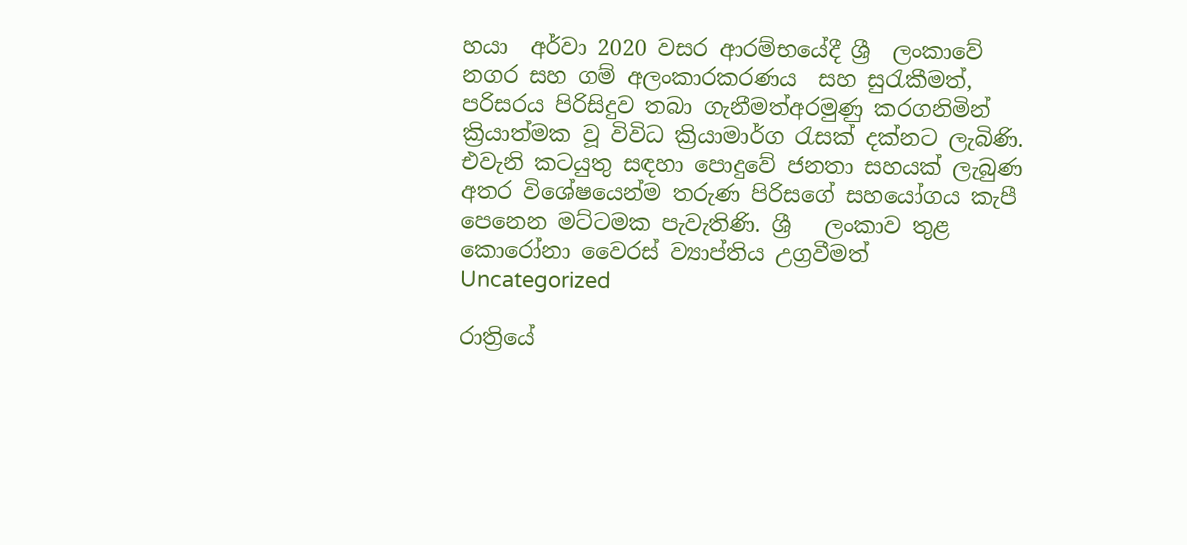හයා  අර්වා 2020 වසර ආරම්භයේදී ශ්‍රී  ලංකාවේ නගර සහ ගම් අලංකාරකරණය  සහ සුරැකීමත්, පරිසරය පිරිසිදුව තබා ගැනීමත්අරමුණු කරගනිමින් ක්‍රියාත්මක වූ විවිධ ක්‍රියාමාර්ග රැසක් දක්නට ලැබිණි. එවැනි කටයුතු සඳහා පොදුවේ ජනතා සහයක් ලැබුණ අතර විශේෂයෙන්ම තරුණ පිරිසගේ සහයෝගය කැපී පෙනෙන මට්ටමක පැවැතිණි. ශ්‍රී   ලංකාව තුළ කොරෝනා වෛරස් ව්‍යාප්තිය උග්‍රවීමත්
Uncategorized

රාත්‍රියේ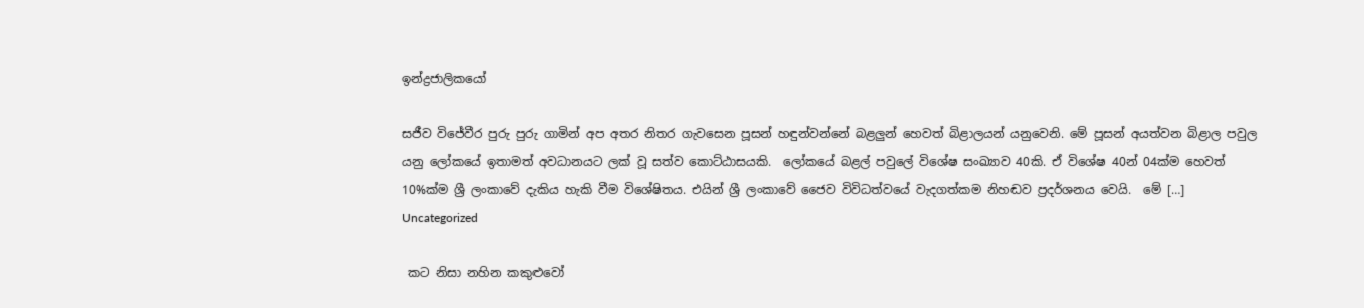ඉන්ද්‍රජාලිකයෝ

සජීව විජේවීර පුරු පුරු ගාමින් අප අතර නිතර ගැවසෙන පූසන් හඳුන්වන්නේ බළලුන් හෙවත් බිළාලයන් යනුවෙනි. මේ පූසන් අයත්වන බිළාල පවුල යනු ලෝකයේ ඉතාමත් අවධානයට ලක් වූ සත්ව කොට්ඨාසයකි.  ලෝකයේ බළල් පවුලේ විශේෂ සංඛ්‍යාව 40කි. ඒ විශේෂ 40න් 04ක්ම හෙවත් 10%ක්ම ශ්‍රී ලංකාවේ දැකිය හැකි වීම විශේෂිතය. එයින් ශ්‍රී ලංකාවේ ජෛව විවිධත්වයේ වැදගත්කම නිහඬව ප්‍රදර්ශනය වෙයි.  මේ […]
Uncategorized

 කට නිසා නහින කකුළුවෝ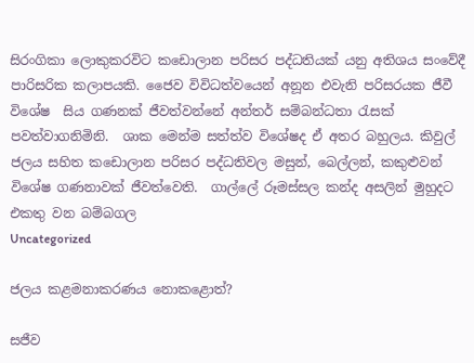සිරංගිකා ලොකුකරවිට කඩොලාන පරිසර පද්ධතියක් යනු අතිශය සංවේදී පාරිසරික කලාපයකි. ජෛව විවිධත්වයෙන් අනූන එවැනි පරිසරයක ජීවී විශේෂ  සිය ගණනක් ජීවත්වන්නේ අන්තර් සම්බන්ධතා රැසක් පවත්වාගනිමිනි.  ශාක මෙන්ම සත්ත්ව විශේෂද ඒ අතර බහුලය. කිවුල් ජලය සහිත කඩොලාන පරිසර පද්ධතිවල මසුන්, බෙල්ලන්, කකුළුවන් විශේෂ ගණනාවක් ජීවත්වෙති.  ගාල්ලේ රූමස්සල කන්ද අසලින් මුහුදට එකතු වන බම්බගල
Uncategorized

ජලය කළමනාකරණය නොකළොත්?

සජීව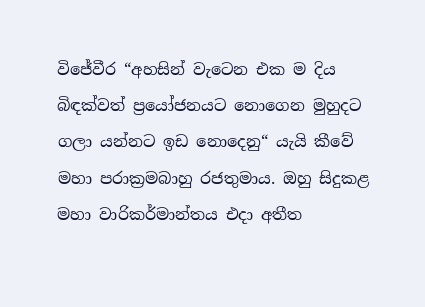විජේවීර “අහසින් වැටෙන එක ම දිය බිඳක්වත් ප්‍රයෝජනයට නොගෙන මුහුදට ගලා යන්නට ඉඩ නොදෙනු“ යැයි කීවේ මහා පරාක්‍රමබාහු රජතුමාය. ඔහු සිදුකළ මහා වාරිකර්මාන්තය එදා අතීත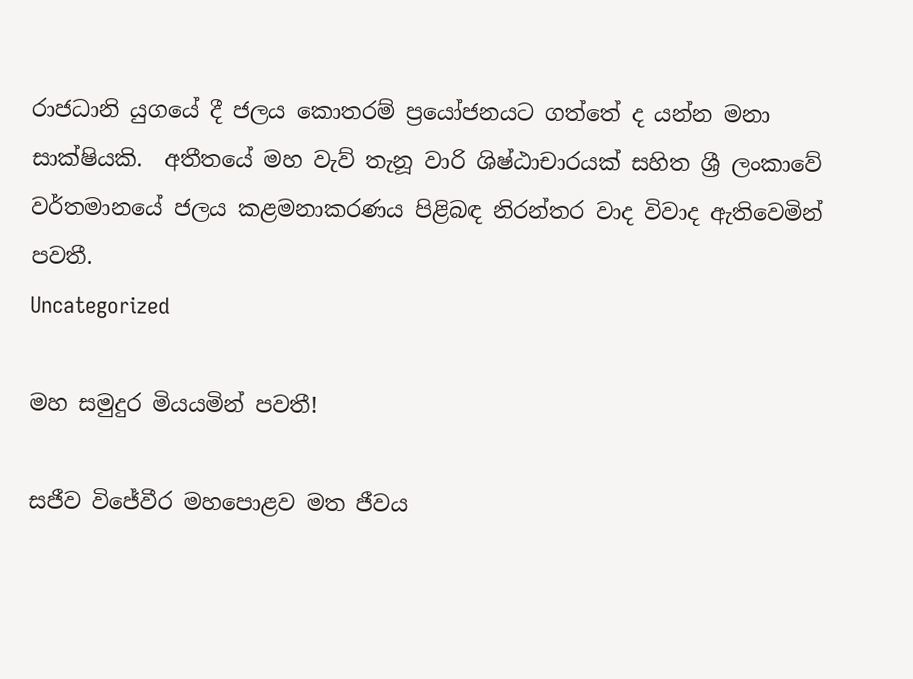රාජධානි යුගයේ දී ජලය කොතරම් ප්‍රයෝජනයට ගත්තේ ද යන්න මනා  සාක්ෂියකි.  අතීතයේ මහ වැව් තැනූ වාරි ශිෂ්ඨාචාරයක් සහිත ශ්‍රී ලංකාවේ වර්තමානයේ ජලය කළමනාකරණය පිළිබඳ නිරන්තර වාද විවාද ඇතිවෙමින් පවතී.
Uncategorized

මහ සමුදුර මියයමින් පවතී!

සජීව විජේවීර මහපොළව මත ජීවය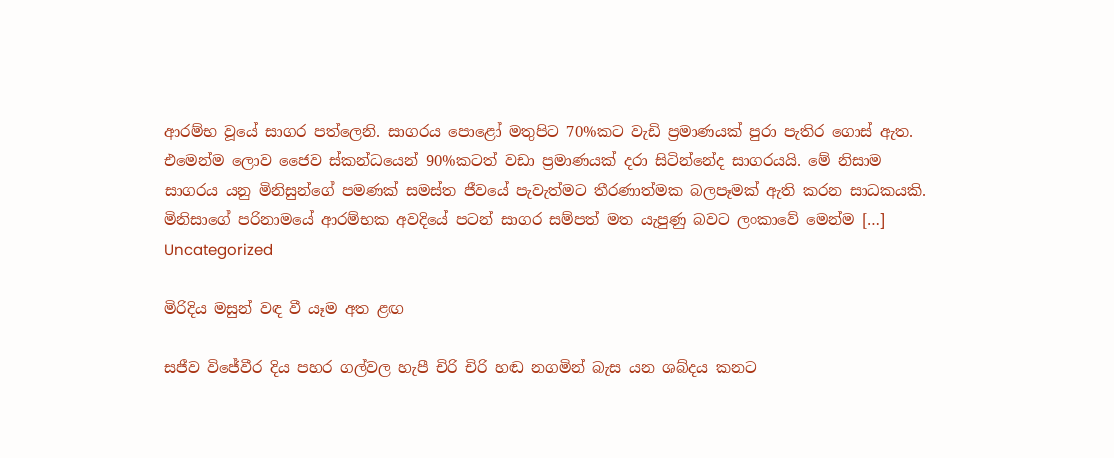ආරම්භ වූයේ සාගර පත්ලෙනි. සාගරය පොළෝ මතුපිට 70%කට වැඩි ප්‍රමාණයක් පුරා පැතිර ගොස් ඇත. එමෙන්ම ලොව ජෛව ස්කන්ධයෙන් 90%කටත් වඩා ප්‍රමාණයක් දරා සිටින්නේද සාගරයයි. මේ නිසාම සාගරය යනු මිනිසුන්ගේ පමණක් සමස්ත ජීවයේ පැවැත්මට තීරණාත්මක බලපෑමක් ඇති කරන සාධකයකි. මිනිසාගේ පරිනාමයේ ආරම්භක අවදියේ පටන් සාගර සම්පත් මත යැපුණු බවට ලංකාවේ මෙන්ම […]
Uncategorized

මිරිදිය මසුන් වඳ වී යෑම අත ළඟ

සජීව විජේවීර දිය පහර ගල්වල හැපී චිරි චිරි හඬ නගමින් බැස යන ශබ්දය කනට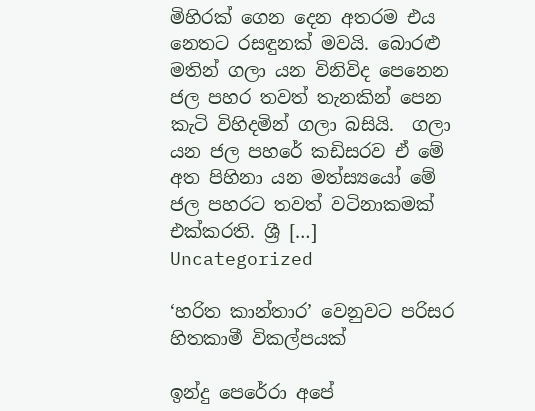මිහිරක් ගෙන දෙන අතරම එය නෙතට රසඳුනක් මවයි. බොරළු මතින් ගලා යන විනිවිද පෙනෙන ජල පහර තවත් තැනකින් පෙන කැටි විහිදමින් ගලා බසියි.  ගලා යන ජල පහරේ කඩිසරව ඒ මේ අත පිහිනා යන මත්ස්‍යයෝ මේ ජල පහරට තවත් වටිනාකමක් එක්කරති. ශ්‍රී […]
Uncategorized

‘හරිත කාන්තාර’ වෙනුවට පරිසර හිතකාමී විකල්පයක්

ඉන්දු පෙරේරා අපේ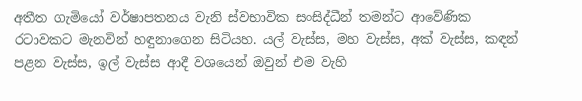අතීත ගැමියෝ වර්ෂාපතනය වැනි ස්වභාවික සංසිද්ධීන් තමන්ට ආවේණික රටාවකට මැනවින් හඳුනාගෙන සිටියහ. යල් වැස්ස, මහ වැස්ස, අක් වැස්ස, කඳන් පළන වැස්ස, ඉල් වැස්ස ආදී වශයෙන් ඔවුන් එම වැහි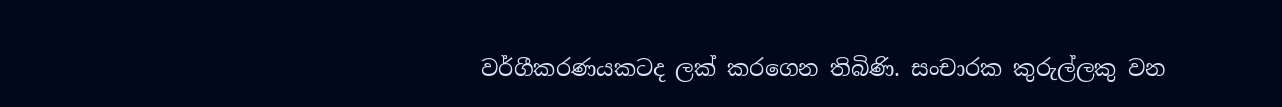වර්ගීකරණයකටද ලක් කරගෙන තිබිණි. සංචාරක කුරුල්ලකු වන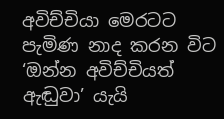අවිච්චියා මෙරටට පැමිණ නාද කරන විට ‘ඔන්න අවිච්චියත් ඇඬුවා’ යැයි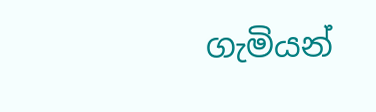ගැමියන්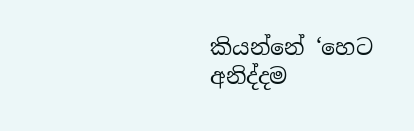කියන්නේ ‘හෙට අනිද්දම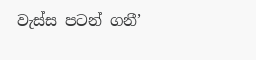වැස්ස පටන් ගනී’